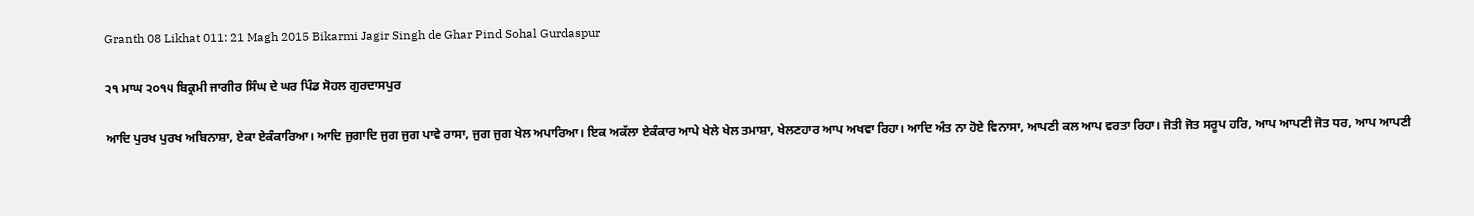Granth 08 Likhat 011: 21 Magh 2015 Bikarmi Jagir Singh de Ghar Pind Sohal Gurdaspur

੨੧ ਮਾਘ ੨੦੧੫ ਬਿਕ੍ਰਮੀ ਜਾਗੀਰ ਸਿੰਘ ਦੇ ਘਰ ਪਿੰਡ ਸੋਹਲ ਗੁਰਦਾਸਪੁਰ

ਆਦਿ ਪੁਰਖ ਪੁਰਖ ਅਬਿਨਾਸ਼ਾ, ਏਕਾ ਏਕੰਕਾਰਿਆ। ਆਦਿ ਜੁਗਾਦਿ ਜੁਗ ਜੁਗ ਪਾਵੇ ਰਾਸਾ, ਜੁਗ ਜੁਗ ਖੇਲ ਅਪਾਰਿਆ। ਇਕ ਅਕੱਲਾ ਏਕੰਕਾਰ ਆਪੇ ਖੇਲੇ ਖੇਲ ਤਮਾਸ਼ਾ, ਖੇਲਣਹਾਰ ਆਪ ਅਖਵਾ ਰਿਹਾ। ਆਦਿ ਅੰਤ ਨਾ ਹੋਏ ਵਿਨਾਸਾ, ਆਪਣੀ ਕਲ ਆਪ ਵਰਤਾ ਰਿਹਾ। ਜੋਤੀ ਜੋਤ ਸਰੂਪ ਹਰਿ, ਆਪ ਆਪਣੀ ਜੋਤ ਧਰ, ਆਪ ਆਪਣੀ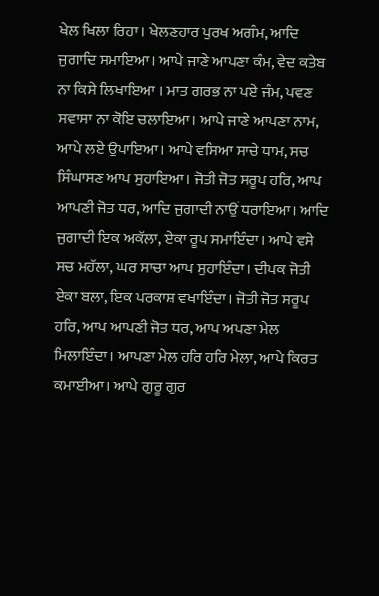ਖੇਲ ਖਿਲਾ ਰਿਹਾ। ਖੇਲਣਹਾਰ ਪੁਰਖ ਅਗੰਮ, ਆਦਿ ਜੁਗਾਦਿ ਸਮਾਇਆ। ਆਪੇ ਜਾਣੇ ਆਪਣਾ ਕੰਮ, ਵੇਦ ਕਤੇਬ ਨਾ ਕਿਸੇ ਲਿਖਾਇਆ । ਮਾਤ ਗਰਭ ਨਾ ਪਏ ਜੰਮ, ਪਵਣ ਸਵਾਸਾ ਨਾ ਕੋਇ ਚਲਾਇਆ। ਆਪੇ ਜਾਣੇ ਆਪਣਾ ਨਾਮ, ਆਪੇ ਲਏ ਉਪਾਇਆ। ਆਪੇ ਵਸਿਆ ਸਾਚੇ ਧਾਮ, ਸਚ ਸਿੰਘਾਸਣ ਆਪ ਸੁਹਾਇਆ। ਜੋਤੀ ਜੋਤ ਸਰੂਪ ਹਰਿ, ਆਪ ਆਪਣੀ ਜੋਤ ਧਰ, ਆਦਿ ਜੁਗਾਦੀ ਨਾਉਂ ਧਰਾਇਆ। ਆਦਿ ਜੁਗਾਦੀ ਇਕ ਅਕੱਲਾ, ਏਕਾ ਰੂਪ ਸਮਾਇੰਦਾ। ਆਪੇ ਵਸੇ ਸਚ ਮਹੱਲਾ, ਘਰ ਸਾਚਾ ਆਪ ਸੁਹਾਇੰਦਾ। ਦੀਪਕ ਜੋਤੀ ਏਕਾ ਬਲਾ, ਇਕ ਪਰਕਾਸ਼ ਵਖਾਇੰਦਾ। ਜੋਤੀ ਜੋਤ ਸਰੂਪ ਹਰਿ, ਆਪ ਆਪਣੀ ਜੋਤ ਧਰ, ਆਪ ਅਪਣਾ ਮੇਲ ਮਿਲਾਇੰਦਾ। ਆਪਣਾ ਮੇਲ ਹਰਿ ਹਰਿ ਮੇਲਾ, ਆਪੇ ਕਿਰਤ ਕਮਾਈਆ। ਆਪੇ ਗੁਰੂ ਗੁਰ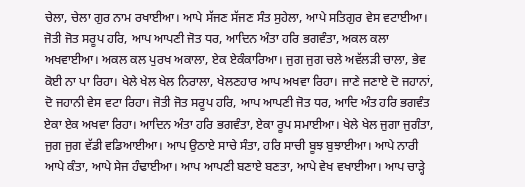ਚੇਲਾ, ਚੇਲਾ ਗੁਰ ਨਾਮ ਰਖਾਈਆ। ਆਪੇ ਸੱਜਣ ਸੱਜਣ ਸੰਤ ਸੁਹੇਲਾ, ਆਪੇ ਸਤਿਗੁਰ ਵੇਸ ਵਟਾਈਆ। ਜੋਤੀ ਜੋਤ ਸਰੂਪ ਹਰਿ, ਆਪ ਆਪਣੀ ਜੋਤ ਧਰ, ਆਦਿਨ ਅੰਤਾ ਹਰਿ ਭਗਵੰਤਾ, ਅਕਲ ਕਲਾ ਅਖਵਾਈਆ। ਅਕਲ ਕਲ ਪੁਰਖ ਅਕਾਲਾ, ਏਕ ਏਕੰਕਾਰਿਆ। ਜੁਗ ਜੁਗ ਚਲੇ ਅਵੱਲੜੀ ਚਾਲਾ, ਭੇਵ ਕੋਈ ਨਾ ਪਾ ਰਿਹਾ। ਖੇਲੇ ਖੇਲ ਖੇਲ ਨਿਰਾਲਾ, ਖੇਲਣਹਾਰ ਆਪ ਅਖਵਾ ਰਿਹਾ। ਜਾਣੇ ਜਣਾਏ ਦੋ ਜਹਾਨਾਂ, ਦੋ ਜਹਾਨੀ ਵੇਸ ਵਟਾ ਰਿਹਾ। ਜੋਤੀ ਜੋਤ ਸਰੂਪ ਹਰਿ, ਆਪ ਆਪਣੀ ਜੋਤ ਧਰ, ਆਦਿ ਅੰਤ ਹਰਿ ਭਗਵੰਤ ਏਕਾ ਏਕ ਅਖਵਾ ਰਿਹਾ। ਆਦਿਨ ਅੰਤਾ ਹਰਿ ਭਗਵੰਤਾ, ਏਕਾ ਰੂਪ ਸਮਾਈਆ। ਖੇਲੇ ਖੇਲ ਜੁਗਾ ਜੁਗੰਤਾ, ਜੁਗ ਜੁਗ ਵੱਡੀ ਵਡਿਆਈਆ। ਆਪ ਉਠਾਏ ਸਾਚੇ ਸੰਤਾ, ਹਰਿ ਸਾਚੀ ਬੂਝ ਬੁਝਾਈਆ। ਆਪੇ ਨਾਰੀ ਆਪੇ ਕੰਤਾ, ਆਪੇ ਸੇਜ ਹੰਢਾਈਆ। ਆਪ ਆਪਣੀ ਬਣਾਏ ਬਣਤਾ, ਆਪੇ ਵੇਖ ਵਖਾਈਆ। ਆਪ ਚਾੜ੍ਹੇ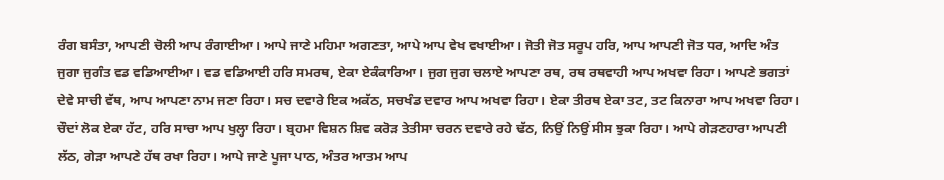ਰੰਗ ਬਸੰਤਾ, ਆਪਣੀ ਚੋਲੀ ਆਪ ਰੰਗਾਈਆ। ਆਪੇ ਜਾਣੇ ਮਹਿਮਾ ਅਗਣਤਾ, ਆਪੇ ਆਪ ਵੇਖ ਵਖਾਈਆ। ਜੋਤੀ ਜੋਤ ਸਰੂਪ ਹਰਿ, ਆਪ ਆਪਣੀ ਜੋਤ ਧਰ, ਆਦਿ ਅੰਤ ਜੁਗਾ ਜੁਗੰਤ ਵਡ ਵਡਿਆਈਆ। ਵਡ ਵਡਿਆਈ ਹਰਿ ਸਮਰਥ, ਏਕਾ ਏਕੰਕਾਰਿਆ। ਜੁਗ ਜੁਗ ਚਲਾਏ ਆਪਣਾ ਰਥ, ਰਥ ਰਥਵਾਹੀ ਆਪ ਅਖਵਾ ਰਿਹਾ। ਆਪਣੇ ਭਗਤਾਂ ਦੇਵੇ ਸਾਚੀ ਵੱਥ, ਆਪ ਆਪਣਾ ਨਾਮ ਜਣਾ ਰਿਹਾ। ਸਚ ਦਵਾਰੇ ਇਕ ਅਕੱਠ, ਸਚਖੰਡ ਦਵਾਰ ਆਪ ਅਖਵਾ ਰਿਹਾ। ਏਕਾ ਤੀਰਥ ਏਕਾ ਤਟ, ਤਟ ਕਿਨਾਰਾ ਆਪ ਅਖਵਾ ਰਿਹਾ। ਚੌਦਾਂ ਲੋਕ ਏਕਾ ਹੱਟ, ਹਰਿ ਸਾਚਾ ਆਪ ਖੁਲ੍ਹਾ ਰਿਹਾ। ਬ੍ਰਹਮਾ ਵਿਸ਼ਨ ਸ਼ਿਵ ਕਰੋੜ ਤੇਤੀਸਾ ਚਰਨ ਦਵਾਰੇ ਰਹੇ ਢੱਠ, ਨਿਉਂ ਨਿਉਂ ਸੀਸ ਝੁਕਾ ਰਿਹਾ। ਆਪੇ ਗੇੜਣਹਾਰਾ ਆਪਣੀ ਲੱਠ, ਗੇੜਾ ਆਪਣੇ ਹੱਥ ਰਖਾ ਰਿਹਾ। ਆਪੇ ਜਾਣੇ ਪੂਜਾ ਪਾਠ, ਅੰਤਰ ਆਤਮ ਆਪ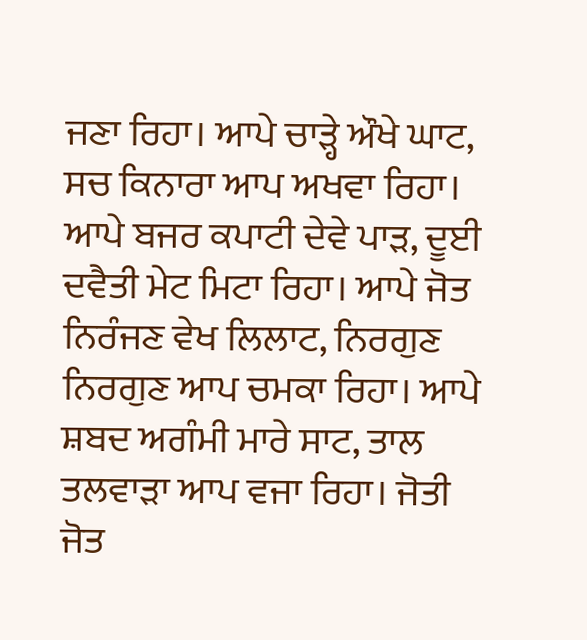ਜਣਾ ਰਿਹਾ। ਆਪੇ ਚਾੜ੍ਹੇ ਔਖੇ ਘਾਟ, ਸਚ ਕਿਨਾਰਾ ਆਪ ਅਖਵਾ ਰਿਹਾ। ਆਪੇ ਬਜਰ ਕਪਾਟੀ ਦੇਵੇ ਪਾੜ, ਦੂਈ ਦਵੈਤੀ ਮੇਟ ਮਿਟਾ ਰਿਹਾ। ਆਪੇ ਜੋਤ ਨਿਰੰਜਣ ਵੇਖ ਲਿਲਾਟ, ਨਿਰਗੁਣ ਨਿਰਗੁਣ ਆਪ ਚਮਕਾ ਰਿਹਾ। ਆਪੇ ਸ਼ਬਦ ਅਗੰਮੀ ਮਾਰੇ ਸਾਟ, ਤਾਲ ਤਲਵਾੜਾ ਆਪ ਵਜਾ ਰਿਹਾ। ਜੋਤੀ ਜੋਤ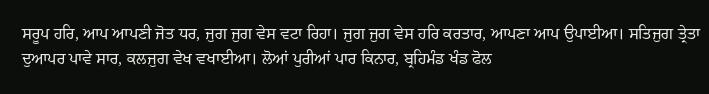ਸਰੂਪ ਹਰਿ, ਆਪ ਆਪਣੀ ਜੋਤ ਧਰ, ਜੁਗ ਜੁਗ ਵੇਸ ਵਟਾ ਰਿਹਾ। ਜੁਗ ਜੁਗ ਵੇਸ ਹਰਿ ਕਰਤਾਰ, ਆਪਣਾ ਆਪ ਉਪਾਈਆ। ਸਤਿਜੁਗ ਤ੍ਰੇਤਾ ਦੁਆਪਰ ਪਾਵੇ ਸਾਰ, ਕਲਜੁਗ ਵੇਖ ਵਖਾਈਆ। ਲੋਆਂ ਪੁਰੀਆਂ ਪਾਰ ਕਿਨਾਰ, ਬ੍ਰਹਿਮੰਡ ਖੰਡ ਫੋਲ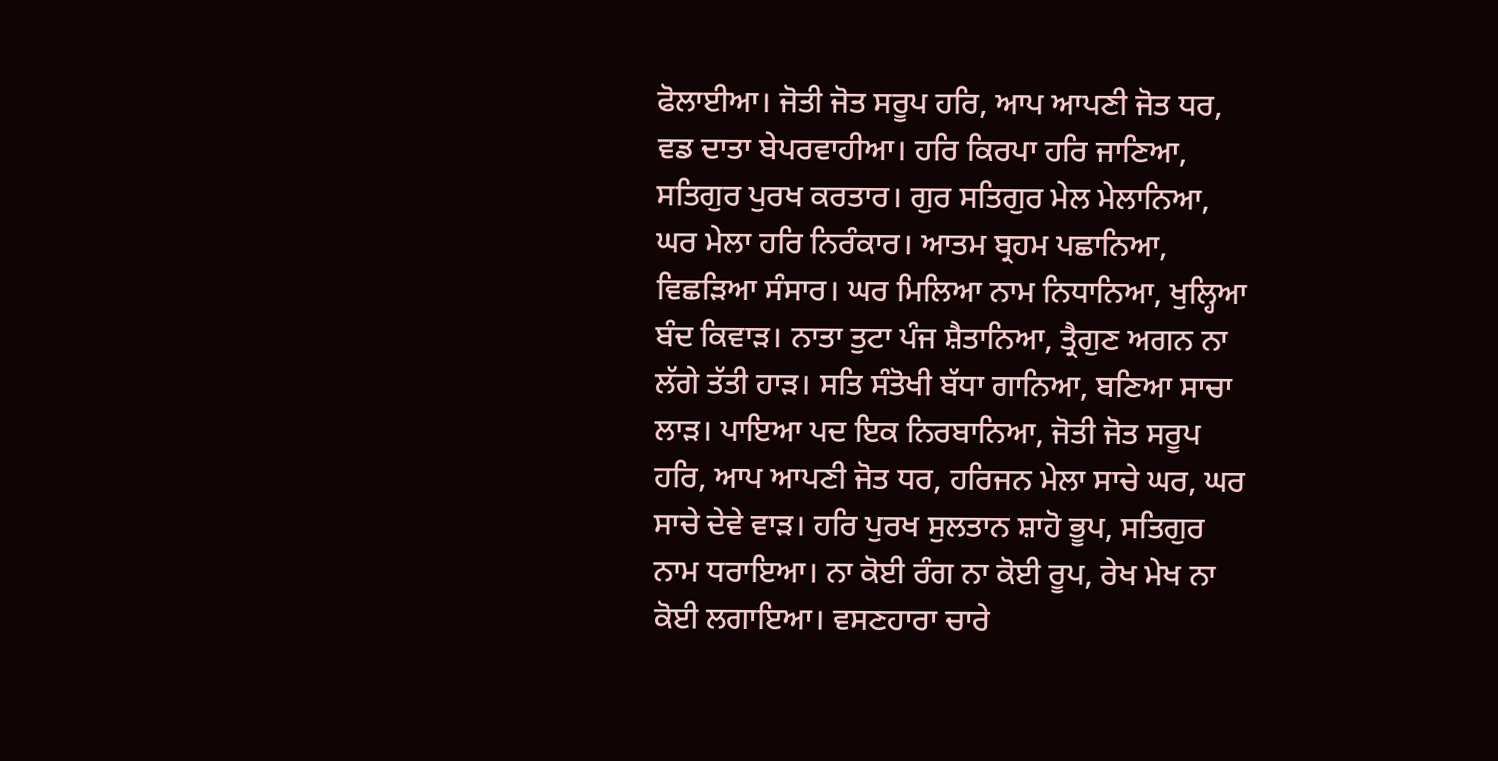ਫੋਲਾਈਆ। ਜੋਤੀ ਜੋਤ ਸਰੂਪ ਹਰਿ, ਆਪ ਆਪਣੀ ਜੋਤ ਧਰ, ਵਡ ਦਾਤਾ ਬੇਪਰਵਾਹੀਆ। ਹਰਿ ਕਿਰਪਾ ਹਰਿ ਜਾਣਿਆ, ਸਤਿਗੁਰ ਪੁਰਖ ਕਰਤਾਰ। ਗੁਰ ਸਤਿਗੁਰ ਮੇਲ ਮੇਲਾਨਿਆ, ਘਰ ਮੇਲਾ ਹਰਿ ਨਿਰੰਕਾਰ। ਆਤਮ ਬ੍ਰਹਮ ਪਛਾਨਿਆ, ਵਿਛੜਿਆ ਸੰਸਾਰ। ਘਰ ਮਿਲਿਆ ਨਾਮ ਨਿਧਾਨਿਆ, ਖੁਲ੍ਹਿਆ ਬੰਦ ਕਿਵਾੜ। ਨਾਤਾ ਤੁਟਾ ਪੰਜ ਸ਼ੈਤਾਨਿਆ, ਤ੍ਰੈਗੁਣ ਅਗਨ ਨਾ ਲੱਗੇ ਤੱਤੀ ਹਾੜ। ਸਤਿ ਸੰਤੋਖੀ ਬੱਧਾ ਗਾਨਿਆ, ਬਣਿਆ ਸਾਚਾ ਲਾੜ। ਪਾਇਆ ਪਦ ਇਕ ਨਿਰਬਾਨਿਆ, ਜੋਤੀ ਜੋਤ ਸਰੂਪ ਹਰਿ, ਆਪ ਆਪਣੀ ਜੋਤ ਧਰ, ਹਰਿਜਨ ਮੇਲਾ ਸਾਚੇ ਘਰ, ਘਰ ਸਾਚੇ ਦੇਵੇ ਵਾੜ। ਹਰਿ ਪੁਰਖ ਸੁਲਤਾਨ ਸ਼ਾਹੋ ਭੂਪ, ਸਤਿਗੁਰ ਨਾਮ ਧਰਾਇਆ। ਨਾ ਕੋਈ ਰੰਗ ਨਾ ਕੋਈ ਰੂਪ, ਰੇਖ ਮੇਖ ਨਾ ਕੋਈ ਲਗਾਇਆ। ਵਸਣਹਾਰਾ ਚਾਰੇ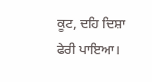ਕੂਟ, ਦਹਿ ਦਿਸ਼ਾ ਫੇਰੀ ਪਾਇਆ।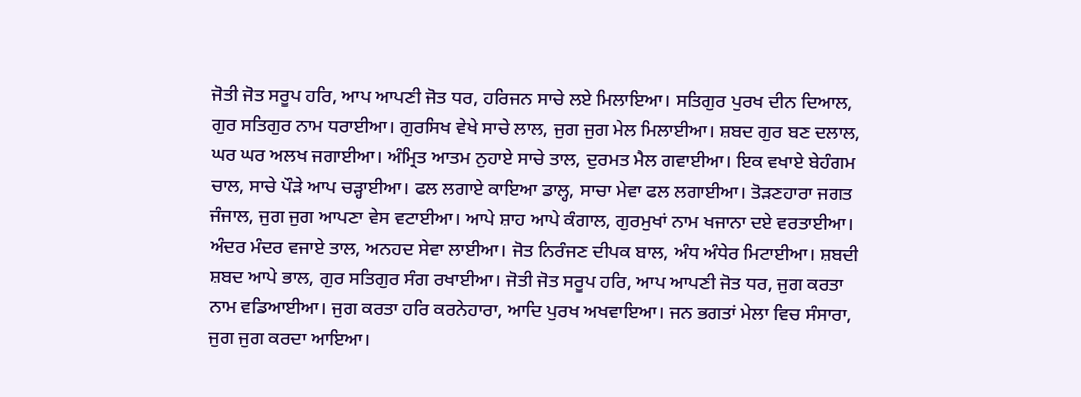ਜੋਤੀ ਜੋਤ ਸਰੂਪ ਹਰਿ, ਆਪ ਆਪਣੀ ਜੋਤ ਧਰ, ਹਰਿਜਨ ਸਾਚੇ ਲਏ ਮਿਲਾਇਆ। ਸਤਿਗੁਰ ਪੁਰਖ ਦੀਨ ਦਿਆਲ, ਗੁਰ ਸਤਿਗੁਰ ਨਾਮ ਧਰਾਈਆ। ਗੁਰਸਿਖ ਵੇਖੇ ਸਾਚੇ ਲਾਲ, ਜੁਗ ਜੁਗ ਮੇਲ ਮਿਲਾਈਆ। ਸ਼ਬਦ ਗੁਰ ਬਣ ਦਲਾਲ, ਘਰ ਘਰ ਅਲਖ ਜਗਾਈਆ। ਅੰਮ੍ਰਿਤ ਆਤਮ ਨੁਹਾਏ ਸਾਚੇ ਤਾਲ, ਦੁਰਮਤ ਮੈਲ ਗਵਾਈਆ। ਇਕ ਵਖਾਏ ਬੇਹੰਗਮ ਚਾਲ, ਸਾਚੇ ਪੌੜੇ ਆਪ ਚੜ੍ਹਾਈਆ। ਫਲ ਲਗਾਏ ਕਾਇਆ ਡਾਲ੍ਹ, ਸਾਚਾ ਮੇਵਾ ਫਲ ਲਗਾਈਆ। ਤੋੜਣਹਾਰਾ ਜਗਤ ਜੰਜਾਲ, ਜੁਗ ਜੁਗ ਆਪਣਾ ਵੇਸ ਵਟਾਈਆ। ਆਪੇ ਸ਼ਾਹ ਆਪੇ ਕੰਗਾਲ, ਗੁਰਮੁਖਾਂ ਨਾਮ ਖਜਾਨਾ ਦਏ ਵਰਤਾਈਆ। ਅੰਦਰ ਮੰਦਰ ਵਜਾਏ ਤਾਲ, ਅਨਹਦ ਸੇਵਾ ਲਾਈਆ। ਜੋਤ ਨਿਰੰਜਣ ਦੀਪਕ ਬਾਲ, ਅੰਧ ਅੰਧੇਰ ਮਿਟਾਈਆ। ਸ਼ਬਦੀ ਸ਼ਬਦ ਆਪੇ ਭਾਲ, ਗੁਰ ਸਤਿਗੁਰ ਸੰਗ ਰਖਾਈਆ। ਜੋਤੀ ਜੋਤ ਸਰੂਪ ਹਰਿ, ਆਪ ਆਪਣੀ ਜੋਤ ਧਰ, ਜੁਗ ਕਰਤਾ ਨਾਮ ਵਡਿਆਈਆ। ਜੁਗ ਕਰਤਾ ਹਰਿ ਕਰਨੇਹਾਰਾ, ਆਦਿ ਪੁਰਖ ਅਖਵਾਇਆ। ਜਨ ਭਗਤਾਂ ਮੇਲਾ ਵਿਚ ਸੰਸਾਰਾ, ਜੁਗ ਜੁਗ ਕਰਦਾ ਆਇਆ।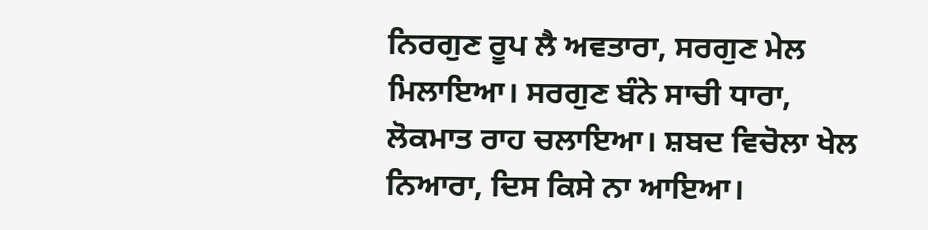ਨਿਰਗੁਣ ਰੂਪ ਲੈ ਅਵਤਾਰਾ, ਸਰਗੁਣ ਮੇਲ ਮਿਲਾਇਆ। ਸਰਗੁਣ ਬੰਨੇ ਸਾਚੀ ਧਾਰਾ, ਲੋਕਮਾਤ ਰਾਹ ਚਲਾਇਆ। ਸ਼ਬਦ ਵਿਚੋਲਾ ਖੇਲ ਨਿਆਰਾ, ਦਿਸ ਕਿਸੇ ਨਾ ਆਇਆ।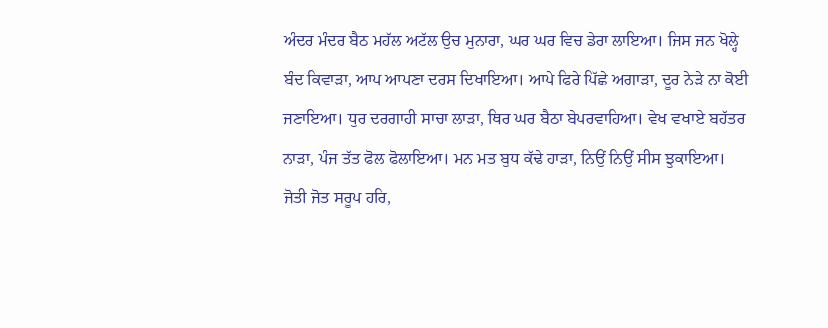ਅੰਦਰ ਮੰਦਰ ਬੈਠ ਮਹੱਲ ਅਟੱਲ ਉਚ ਮੁਨਾਰਾ, ਘਰ ਘਰ ਵਿਚ ਡੇਰਾ ਲਾਇਆ। ਜਿਸ ਜਨ ਖੋਲ੍ਹੇ ਬੰਦ ਕਿਵਾੜਾ, ਆਪ ਆਪਣਾ ਦਰਸ ਦਿਖਾਇਆ। ਆਪੇ ਫਿਰੇ ਪਿੱਛੇ ਅਗਾੜਾ, ਦੂਰ ਨੇੜੇ ਨਾ ਕੋਈ ਜਣਾਇਆ। ਧੁਰ ਦਰਗਾਹੀ ਸਾਚਾ ਲਾੜਾ, ਥਿਰ ਘਰ ਬੈਠਾ ਬੇਪਰਵਾਹਿਆ। ਵੇਖ ਵਖਾਏ ਬਹੱਤਰ ਨਾੜਾ, ਪੰਜ ਤੱਤ ਫੋਲ ਫੋਲਾਇਆ। ਮਨ ਮਤ ਬੁਧ ਕੱਢੇ ਹਾੜਾ, ਨਿਉਂ ਨਿਉਂ ਸੀਸ ਝੁਕਾਇਆ। ਜੋਤੀ ਜੋਤ ਸਰੂਪ ਹਰਿ,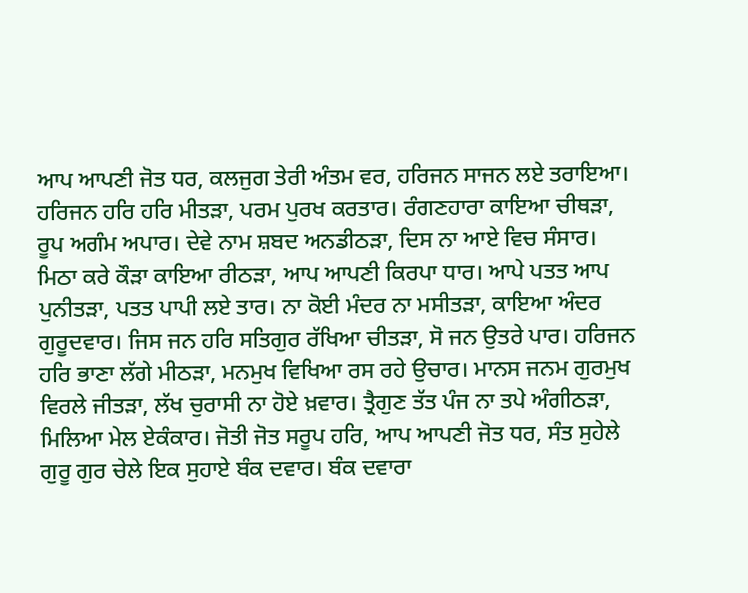ਆਪ ਆਪਣੀ ਜੋਤ ਧਰ, ਕਲਜੁਗ ਤੇਰੀ ਅੰਤਮ ਵਰ, ਹਰਿਜਨ ਸਾਜਨ ਲਏ ਤਰਾਇਆ। ਹਰਿਜਨ ਹਰਿ ਹਰਿ ਮੀਤੜਾ, ਪਰਮ ਪੁਰਖ ਕਰਤਾਰ। ਰੰਗਣਹਾਰਾ ਕਾਇਆ ਚੀਥੜਾ, ਰੂਪ ਅਗੰਮ ਅਪਾਰ। ਦੇਵੇ ਨਾਮ ਸ਼ਬਦ ਅਨਡੀਠੜਾ, ਦਿਸ ਨਾ ਆਏ ਵਿਚ ਸੰਸਾਰ। ਮਿਠਾ ਕਰੇ ਕੌੜਾ ਕਾਇਆ ਰੀਠੜਾ, ਆਪ ਆਪਣੀ ਕਿਰਪਾ ਧਾਰ। ਆਪੇ ਪਤਤ ਆਪ ਪੁਨੀਤੜਾ, ਪਤਤ ਪਾਪੀ ਲਏ ਤਾਰ। ਨਾ ਕੋਈ ਮੰਦਰ ਨਾ ਮਸੀਤੜਾ, ਕਾਇਆ ਅੰਦਰ ਗੁਰੂਦਵਾਰ। ਜਿਸ ਜਨ ਹਰਿ ਸਤਿਗੁਰ ਰੱਖਿਆ ਚੀਤੜਾ, ਸੋ ਜਨ ਉਤਰੇ ਪਾਰ। ਹਰਿਜਨ ਹਰਿ ਭਾਣਾ ਲੱਗੇ ਮੀਠੜਾ, ਮਨਮੁਖ ਵਿਖਿਆ ਰਸ ਰਹੇ ਉਚਾਰ। ਮਾਨਸ ਜਨਮ ਗੁਰਮੁਖ ਵਿਰਲੇ ਜੀਤੜਾ, ਲੱਖ ਚੁਰਾਸੀ ਨਾ ਹੋਏ ਖ਼ਵਾਰ। ਤ੍ਰੈਗੁਣ ਤੱਤ ਪੰਜ ਨਾ ਤਪੇ ਅੰਗੀਠੜਾ, ਮਿਲਿਆ ਮੇਲ ਏਕੰਕਾਰ। ਜੋਤੀ ਜੋਤ ਸਰੂਪ ਹਰਿ, ਆਪ ਆਪਣੀ ਜੋਤ ਧਰ, ਸੰਤ ਸੁਹੇਲੇ ਗੁਰੂ ਗੁਰ ਚੇਲੇ ਇਕ ਸੁਹਾਏ ਬੰਕ ਦਵਾਰ। ਬੰਕ ਦਵਾਰਾ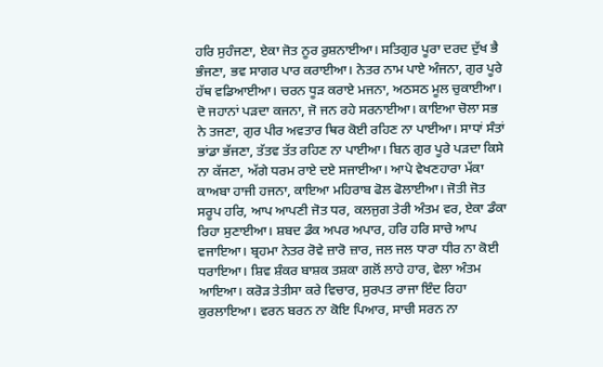ਹਰਿ ਸੁਹੰਜਣਾ, ਏਕਾ ਜੋਤ ਨੂਰ ਰੁਸ਼ਨਾਈਆ। ਸਤਿਗੁਰ ਪੂਰਾ ਦਰਦ ਦੁੱਖ ਭੈ ਭੰਜਣਾ, ਭਵ ਸਾਗਰ ਪਾਰ ਕਰਾਈਆ। ਨੇਤਰ ਨਾਮ ਪਾਏ ਅੰਜਨਾ, ਗੁਰ ਪੂਰੇ ਹੱਥ ਵਡਿਆਈਆ। ਚਰਨ ਧੂੜ ਕਰਾਏ ਮਜਨਾ, ਅਠਸਠ ਮੂਲ ਚੁਕਾਈਆ। ਦੋ ਜਹਾਨਾਂ ਪੜਦਾ ਕਜਨਾ, ਜੋ ਜਨ ਰਹੇ ਸਰਨਾਈਆ। ਕਾਇਆ ਚੋਲਾ ਸਭ ਨੇ ਤਜਣਾ, ਗੁਰ ਪੀਰ ਅਵਤਾਰ ਥਿਰ ਕੋਈ ਰਹਿਣ ਨਾ ਪਾਈਆ। ਸਾਧਾਂ ਸੰਤਾਂ ਭਾਂਡਾ ਭੱਜਣਾ, ਤੱਤਵ ਤੱਤ ਰਹਿਣ ਨਾ ਪਾਈਆ। ਬਿਨ ਗੁਰ ਪੂਰੇ ਪੜਦਾ ਕਿਸੇ ਨਾ ਕੱਜਣਾ, ਅੱਗੇ ਧਰਮ ਰਾਏ ਦਏ ਸਜਾਈਆ। ਆਪੇ ਵੇਖਣਹਾਰਾ ਮੱਕਾ ਕਾਅਬਾ ਹਾਜੀ ਹਜਨਾ, ਕਾਇਆ ਮਹਿਰਾਬ ਫੋਲ ਫੋਲਾਈਆ। ਜੋਤੀ ਜੋਤ ਸਰੂਪ ਹਰਿ, ਆਪ ਆਪਣੀ ਜੋਤ ਧਰ, ਕਲਜੁਗ ਤੇਰੀ ਅੰਤਮ ਵਰ, ਏਕਾ ਡੰਕਾ ਰਿਹਾ ਸੁਣਾਈਆ। ਸ਼ਬਦ ਡੰਕ ਅਪਰ ਅਪਾਰ, ਹਰਿ ਹਰਿ ਸਾਚੇ ਆਪ ਵਜਾਇਆ। ਬ੍ਰਹਮਾ ਨੇਤਰ ਰੋਵੇ ਜ਼ਾਰੋ ਜ਼ਾਰ, ਜਲ ਜਲ ਧਾਰਾ ਧੀਰ ਨਾ ਕੋਈ ਧਰਾਇਆ। ਸ਼ਿਵ ਸ਼ੰਕਰ ਬਾਸ਼ਕ ਤਸ਼ਕਾ ਗਲੋਂ ਲਾਹੇ ਹਾਰ, ਵੇਲਾ ਅੰਤਮ ਆਇਆ। ਕਰੋੜ ਤੇਤੀਸਾ ਕਰੇ ਵਿਚਾਰ, ਸੁਰਪਤ ਰਾਜਾ ਇੰਦ ਰਿਹਾ ਕੁਰਲਾਇਆ। ਵਰਨ ਬਰਨ ਨਾ ਕੋਇ ਪਿਆਰ, ਸਾਚੀ ਸਰਨ ਨਾ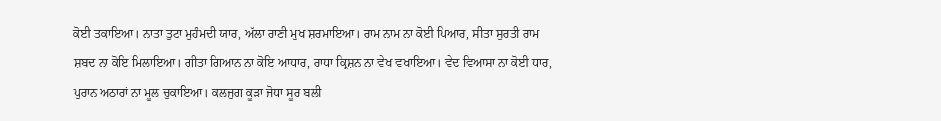ਕੋਈ ਤਕਾਇਆ। ਨਾਤਾ ਤੁਟਾ ਮੁਹੰਮਦੀ ਯਾਰ, ਅੱਲਾ ਰਾਣੀ ਮੁਖ ਸ਼ਰਮਾਇਆ। ਰਾਮ ਨਾਮ ਨਾ ਕੋਈ ਪਿਆਰ, ਸੀਤਾ ਸੁਰਤੀ ਰਾਮ ਸ਼ਬਦ ਨਾ ਕੋਇ ਮਿਲਾਇਆ। ਗੀਤਾ ਗਿਆਨ ਨਾ ਕੋਇ ਆਧਾਰ, ਰਾਧਾ ਕ੍ਰਿਸ਼ਨ ਨਾ ਵੇਖ ਵਖਾਇਆ। ਵੇਦ ਵਿਆਸਾ ਨਾ ਕੋਈ ਧਾਰ, ਪੁਰਾਨ ਅਠਾਰਾਂ ਨਾ ਮੂਲ ਚੁਕਾਇਆ। ਕਲਜੁਗ ਕੂੜਾ ਜੋਧਾ ਸੂਰ ਬਲੀ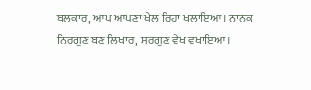ਬਲਕਾਰ, ਆਪ ਆਪਣਾ ਖੇਲ ਰਿਹਾ ਖਲਾਇਆ। ਨਾਨਕ ਨਿਰਗੁਣ ਬਣ ਲਿਖਾਰ, ਸਰਗੁਣ ਵੇਖ ਵਖਾਇਆ।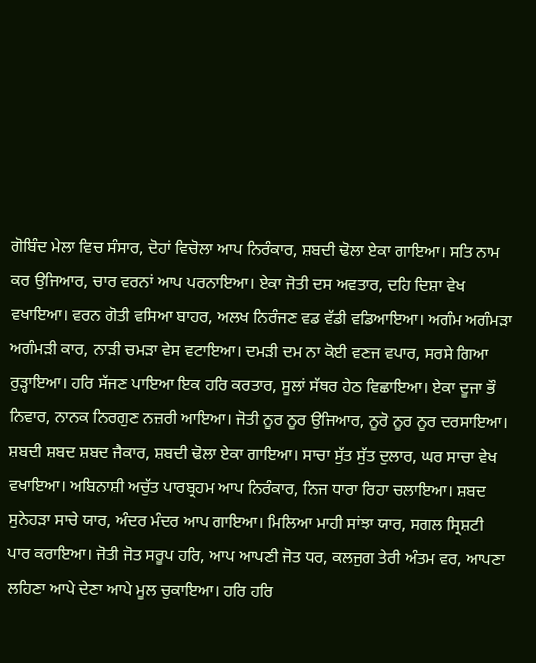ਗੋਬਿੰਦ ਮੇਲਾ ਵਿਚ ਸੰਸਾਰ, ਦੋਹਾਂ ਵਿਚੋਲਾ ਆਪ ਨਿਰੰਕਾਰ, ਸ਼ਬਦੀ ਢੋਲਾ ਏਕਾ ਗਾਇਆ। ਸਤਿ ਨਾਮ ਕਰ ਉਜਿਆਰ, ਚਾਰ ਵਰਨਾਂ ਆਪ ਪਰਨਾਇਆ। ਏਕਾ ਜੋਤੀ ਦਸ ਅਵਤਾਰ, ਦਹਿ ਦਿਸ਼ਾ ਵੇਖ ਵਖਾਇਆ। ਵਰਨ ਗੋਤੀ ਵਸਿਆ ਬਾਹਰ, ਅਲਖ ਨਿਰੰਜਣ ਵਡ ਵੱਡੀ ਵਡਿਆਇਆ। ਅਗੰਮ ਅਗੰਮੜਾ ਅਗੰਮੜੀ ਕਾਰ, ਨਾੜੀ ਚਮੜਾ ਵੇਸ ਵਟਾਇਆ। ਦਮੜੀ ਦਮ ਨਾ ਕੋਈ ਵਣਜ ਵਪਾਰ, ਸਰਸੇ ਗਿਆ ਰੁੜ੍ਹਾਇਆ। ਹਰਿ ਸੱਜਣ ਪਾਇਆ ਇਕ ਹਰਿ ਕਰਤਾਰ, ਸੂਲਾਂ ਸੱਥਰ ਹੇਠ ਵਿਛਾਇਆ। ਏਕਾ ਦੂਜਾ ਭੌ ਨਿਵਾਰ, ਨਾਨਕ ਨਿਰਗੁਣ ਨਜ਼ਰੀ ਆਇਆ। ਜੋਤੀ ਨੂਰ ਨੂਰ ਉਜਿਆਰ, ਨੂਰੋ ਨੂਰ ਨੂਰ ਦਰਸਾਇਆ। ਸ਼ਬਦੀ ਸ਼ਬਦ ਸ਼ਬਦ ਜੈਕਾਰ, ਸ਼ਬਦੀ ਢੋਲਾ ਏਕਾ ਗਾਇਆ। ਸਾਚਾ ਸੁੱਤ ਸੁੱਤ ਦੁਲਾਰ, ਘਰ ਸਾਚਾ ਵੇਖ ਵਖਾਇਆ। ਅਬਿਨਾਸ਼ੀ ਅਚੁੱਤ ਪਾਰਬ੍ਰਹਮ ਆਪ ਨਿਰੰਕਾਰ, ਨਿਜ ਧਾਰਾ ਰਿਹਾ ਚਲਾਇਆ। ਸ਼ਬਦ ਸੁਨੇਹੜਾ ਸਾਚੇ ਯਾਰ, ਅੰਦਰ ਮੰਦਰ ਆਪ ਗਾਇਆ। ਮਿਲਿਆ ਮਾਹੀ ਸਾਂਝਾ ਯਾਰ, ਸਗਲ ਸ੍ਰਿਸ਼ਟੀ ਪਾਰ ਕਰਾਇਆ। ਜੋਤੀ ਜੋਤ ਸਰੂਪ ਹਰਿ, ਆਪ ਆਪਣੀ ਜੋਤ ਧਰ, ਕਲਜੁਗ ਤੇਰੀ ਅੰਤਮ ਵਰ, ਆਪਣਾ ਲਹਿਣਾ ਆਪੇ ਦੇਣਾ ਆਪੇ ਮੂਲ ਚੁਕਾਇਆ। ਹਰਿ ਹਰਿ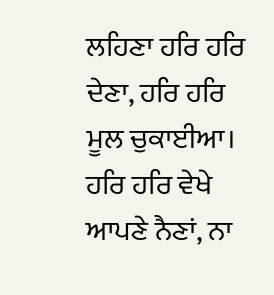ਲਹਿਣਾ ਹਰਿ ਹਰਿ ਦੇਣਾ, ਹਰਿ ਹਰਿ ਮੂਲ ਚੁਕਾਈਆ। ਹਰਿ ਹਰਿ ਵੇਖੇ ਆਪਣੇ ਨੈਣਾਂ, ਨਾ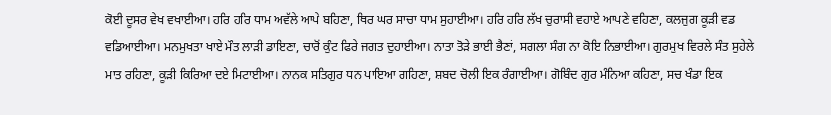ਕੋਈ ਦੂਸਰ ਵੇਖ ਵਖਾਈਆ। ਹਰਿ ਹਰਿ ਧਾਮ ਅਵੱਲੇ ਆਪੇ ਬਹਿਣਾ, ਥਿਰ ਘਰ ਸਾਚਾ ਧਾਮ ਸੁਹਾਈਆ। ਹਰਿ ਹਰਿ ਲੱਖ ਚੁਰਾਸੀ ਵਹਾਏ ਆਪਣੇ ਵਹਿਣਾ, ਕਲਜੁਗ ਕੂੜੀ ਵਡ ਵਡਿਆਈਆ। ਮਨਮੁਖਤਾ ਖਾਏ ਮੌਤ ਲਾੜੀ ਡਾਇਣਾ, ਚਾਰੋਂ ਕੁੰਟ ਫਿਰੇ ਜਗਤ ਦੁਹਾਈਆ। ਨਾਤਾ ਤੋੜੇ ਭਾਈ ਭੈਣਾਂ, ਸਗਲਾ ਸੰਗ ਨਾ ਕੋਇ ਨਿਭਾਈਆ। ਗੁਰਮੁਖ ਵਿਰਲੇ ਸੰਤ ਸੁਹੇਲੇ ਮਾਤ ਰਹਿਣਾ, ਕੂੜੀ ਕਿਰਿਆ ਦਏ ਮਿਟਾਈਆ। ਨਾਨਕ ਸਤਿਗੁਰ ਧਨ ਪਾਇਆ ਗਹਿਣਾ, ਸ਼ਬਦ ਚੋਲੀ ਇਕ ਰੰਗਾਈਆ। ਗੋਬਿੰਦ ਗੁਰ ਮੰਨਿਆ ਕਹਿਣਾ, ਸਚ ਖੰਡਾ ਇਕ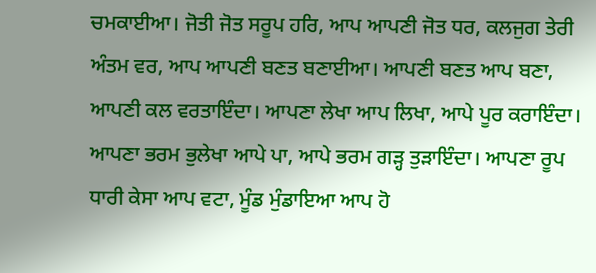ਚਮਕਾਈਆ। ਜੋਤੀ ਜੋਤ ਸਰੂਪ ਹਰਿ, ਆਪ ਆਪਣੀ ਜੋਤ ਧਰ, ਕਲਜੁਗ ਤੇਰੀ ਅੰਤਮ ਵਰ, ਆਪ ਆਪਣੀ ਬਣਤ ਬਣਾਈਆ। ਆਪਣੀ ਬਣਤ ਆਪ ਬਣਾ, ਆਪਣੀ ਕਲ ਵਰਤਾਇੰਦਾ। ਆਪਣਾ ਲੇਖਾ ਆਪ ਲਿਖਾ, ਆਪੇ ਪੂਰ ਕਰਾਇੰਦਾ। ਆਪਣਾ ਭਰਮ ਭੁਲੇਖਾ ਆਪੇ ਪਾ, ਆਪੇ ਭਰਮ ਗੜ੍ਹ ਤੁੜਾਇੰਦਾ। ਆਪਣਾ ਰੂਪ ਧਾਰੀ ਕੇਸਾ ਆਪ ਵਟਾ, ਮੂੰਡ ਮੁੰਡਾਇਆ ਆਪ ਹੋ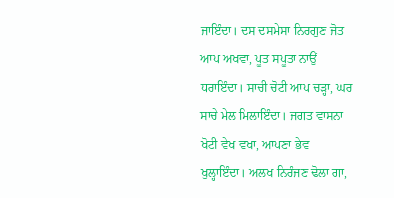ਜਾਇੰਦਾ। ਦਸ ਦਸਮੇਸਾ ਨਿਰਗੁਣ ਜੋਤ ਆਪ ਅਖਵਾ, ਪੂਤ ਸਪੂਤਾ ਨਾਉਂ ਧਰਾਇੰਦਾ। ਸਾਚੀ ਚੋਟੀ ਆਪ ਚੜ੍ਹਾ, ਘਰ ਸਾਚੇ ਮੇਲ ਮਿਲਾਇੰਦਾ। ਜਗਤ ਵਾਸਨਾ ਖੋਟੀ ਵੇਖ ਵਖਾ, ਆਪਣਾ ਭੇਵ ਖੁਲ੍ਹਾਇੰਦਾ। ਅਲਖ ਨਿਰੰਜਣ ਢੋਲਾ ਗਾ,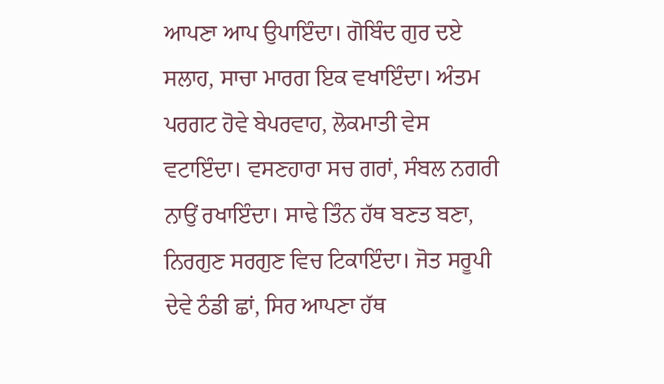ਆਪਣਾ ਆਪ ਉਪਾਇੰਦਾ। ਗੋਬਿੰਦ ਗੁਰ ਦਏ ਸਲਾਹ, ਸਾਚਾ ਮਾਰਗ ਇਕ ਵਖਾਇੰਦਾ। ਅੰਤਮ ਪਰਗਟ ਹੋਵੇ ਬੇਪਰਵਾਹ, ਲੋਕਮਾਤੀ ਵੇਸ ਵਟਾਇੰਦਾ। ਵਸਣਹਾਰਾ ਸਚ ਗਰਾਂ, ਸੰਬਲ ਨਗਰੀ ਨਾਉਂ ਰਖਾਇੰਦਾ। ਸਾਢੇ ਤਿੰਨ ਹੱਥ ਬਣਤ ਬਣਾ, ਨਿਰਗੁਣ ਸਰਗੁਣ ਵਿਚ ਟਿਕਾਇੰਦਾ। ਜੋਤ ਸਰੂਪੀ ਦੇਵੇ ਠੰਡੀ ਛਾਂ, ਸਿਰ ਆਪਣਾ ਹੱਥ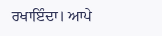ਰਖਾਇੰਦਾ। ਆਪੇ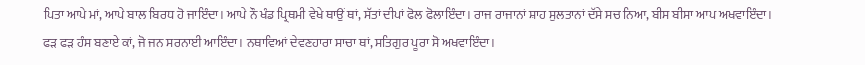ਪਿਤਾ ਆਪੇ ਮਾਂ, ਆਪੇ ਬਾਲ ਬਿਰਧ ਹੋ ਜਾਇੰਦਾ। ਆਪੇ ਨੌ ਖੰਡ ਪ੍ਰਿਥਮੀ ਵੇਖੇ ਥਾਉਂ ਥਾਂ, ਸੱਤਾਂ ਦੀਪਾਂ ਫੋਲ ਫੋਲਾਇੰਦਾ। ਰਾਜ ਰਾਜਾਨਾਂ ਸ਼ਾਹ ਸੁਲਤਾਨਾਂ ਦੱਸੇ ਸਚ ਨਿਆ, ਬੀਸ ਬੀਸਾ ਆਪ ਅਖਵਾਇੰਦਾ। ਫੜ ਫੜ ਹੰਸ ਬਣਾਏ ਕਾਂ, ਜੋ ਜਨ ਸਰਨਾਈ ਆਇੰਦਾ। ਨਥਾਵਿਆਂ ਦੇਵਣਹਾਰਾ ਸਾਚਾ ਥਾਂ, ਸਤਿਗੁਰ ਪੂਰਾ ਸੋ ਅਖਵਾਇੰਦਾ।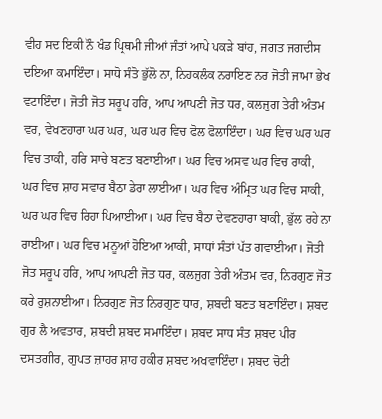ਵੀਹ ਸਦ ਇਕੀ ਨੌ ਖੰਡ ਪ੍ਰਿਥਮੀ ਜੀਆਂ ਜੰਤਾਂ ਆਪੇ ਪਕੜੇ ਬਾਂਹ, ਜਗਤ ਜਗਦੀਸ ਦਇਆ ਕਮਾਇੰਦਾ। ਸਾਧੋ ਸੰਤੋ ਭੁੱਲੋ ਨਾ, ਨਿਹਕਲੰਕ ਨਰਾਇਣ ਨਰ ਜੋਤੀ ਜਾਮਾ ਭੇਖ ਵਟਾਇੰਦਾ। ਜੋਤੀ ਜੋਤ ਸਰੂਪ ਹਰਿ, ਆਪ ਆਪਣੀ ਜੋਤ ਧਰ, ਕਲਜੁਗ ਤੇਰੀ ਅੰਤਮ ਵਰ, ਵੇਖਣਹਾਰਾ ਘਰ ਘਰ, ਘਰ ਘਰ ਵਿਚ ਫੋਲ ਫੋਲਾਇੰਦਾ। ਘਰ ਵਿਚ ਘਰ ਘਰ ਵਿਚ ਤਾਕੀ, ਹਰਿ ਸਾਚੇ ਬਣਤ ਬਣਾਈਆ। ਘਰ ਵਿਚ ਅਸਵ ਘਰ ਵਿਚ ਰਾਕੀ, ਘਰ ਵਿਚ ਸ਼ਾਹ ਸਵਾਰ ਬੈਠਾ ਡੇਰਾ ਲਾਈਆ। ਘਰ ਵਿਚ ਅੰਮ੍ਰਿਤ ਘਰ ਵਿਚ ਸਾਕੀ, ਘਰ ਘਰ ਵਿਚ ਰਿਹਾ ਪਿਆਈਆ। ਘਰ ਵਿਚ ਬੈਠਾ ਦੇਵਣਹਾਰਾ ਬਾਕੀ, ਭੁੱਲ ਰਹੇ ਨਾ ਰਾਈਆ। ਘਰ ਵਿਚ ਮਨੂਆਂ ਹੋਇਆ ਆਕੀ, ਸਾਧਾਂ ਸੰਤਾਂ ਪੱਤ ਗਵਾਈਆ। ਜੋਤੀ ਜੋਤ ਸਰੂਪ ਹਰਿ, ਆਪ ਆਪਣੀ ਜੋਤ ਧਰ, ਕਲਜੁਗ ਤੇਰੀ ਅੰਤਮ ਵਰ, ਨਿਰਗੁਣ ਜੋਤ ਕਰੇ ਰੁਸ਼ਨਾਈਆ। ਨਿਰਗੁਣ ਜੋਤ ਨਿਰਗੁਣ ਧਾਰ, ਸ਼ਬਦੀ ਬਣਤ ਬਣਾਇੰਦਾ। ਸ਼ਬਦ ਗੁਰ ਲੈ ਅਵਤਾਰ, ਸ਼ਬਦੀ ਸ਼ਬਦ ਸਮਾਇੰਦਾ। ਸ਼ਬਦ ਸਾਧ ਸੰਤ ਸ਼ਬਦ ਪੀਰ ਦਸਤਗੀਰ, ਗੁਪਤ ਜ਼ਾਹਰ ਸ਼ਾਹ ਹਕੀਰ ਸ਼ਬਦ ਅਖਵਾਇੰਦਾ। ਸ਼ਬਦ ਚੋਟੀ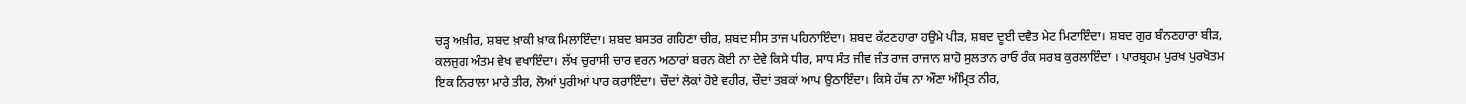ਚੜ੍ਹ ਅਖ਼ੀਰ, ਸ਼ਬਦ ਖ਼ਾਕੀ ਖ਼ਾਕ ਮਿਲਾਇੰਦਾ। ਸ਼ਬਦ ਬਸਤਰ ਗਹਿਣਾ ਚੀਰ, ਸ਼ਬਦ ਸੀਸ ਤਾਜ ਪਹਿਨਾਇੰਦਾ। ਸ਼ਬਦ ਕੱਟਣਹਾਰਾ ਹਉਮੇ ਪੀੜ, ਸ਼ਬਦ ਦੂਈ ਦਵੈਤ ਮੇਟ ਮਿਟਾਇੰਦਾ। ਸ਼ਬਦ ਗੁਰ ਬੰਨਣਹਾਰਾ ਬੀੜ, ਕਲਜੁਗ ਅੰਤਮ ਵੇਖ ਵਖਾਇੰਦਾ। ਲੱਖ ਚੁਰਾਸੀ ਚਾਰ ਵਰਨ ਅਠਾਰਾਂ ਬਰਨ ਕੋਈ ਨਾ ਦੇਵੇ ਕਿਸੇ ਧੀਰ, ਸਾਧ ਸੰਤ ਜੀਵ ਜੰਤ ਰਾਜ ਰਾਜਾਨ ਸ਼ਾਹੋ ਸੁਲਤਾਨ ਰਾਓ ਰੰਕ ਸਰਬ ਕੁਰਲਾਇੰਦਾ । ਪਾਰਬ੍ਰਹਮ ਪੁਰਖ ਪੁਰਖੋਤਮ ਇਕ ਨਿਰਾਲਾ ਮਾਰੇ ਤੀਰ, ਲੋਆਂ ਪੁਰੀਆਂ ਪਾਰ ਕਰਾਇੰਦਾ। ਚੌਦਾਂ ਲੋਕਾਂ ਹੋਏ ਵਹੀਰ, ਚੌਦਾਂ ਤਬਕਾਂ ਆਪ ਉਠਾਇੰਦਾ। ਕਿਸੇ ਹੱਥ ਨਾ ਔਣਾ ਅੰਮ੍ਰਿਤ ਨੀਰ,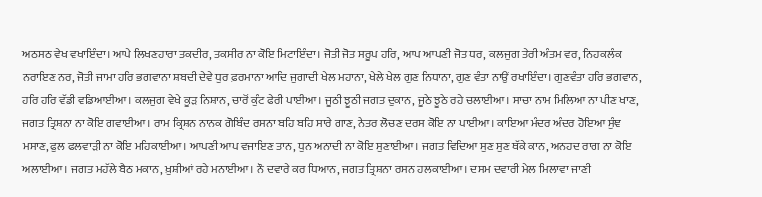ਅਠਸਠ ਵੇਖ ਵਖਾਇੰਦਾ। ਆਪੇ ਲਿਖਣਹਾਰਾ ਤਕਦੀਰ, ਤਕਸੀਰ ਨਾ ਕੋਇ ਮਿਟਾਇੰਦਾ। ਜੋਤੀ ਜੋਤ ਸਰੂਪ ਹਰਿ, ਆਪ ਆਪਣੀ ਜੋਤ ਧਰ, ਕਲਜੁਗ ਤੇਰੀ ਅੰਤਮ ਵਰ, ਨਿਹਕਲੰਕ ਨਰਾਇਣ ਨਰ, ਜੋਤੀ ਜਾਮਾ ਹਰਿ ਭਗਵਾਨਾ ਸ਼ਬਦੀ ਦੇਵੇ ਧੁਰ ਫ਼ਰਮਾਨਾ ਆਦਿ ਜੁਗਾਦੀ ਖੇਲ ਮਹਾਨਾ, ਖੇਲੇ ਖੇਲ ਗੁਣ ਨਿਧਾਨਾ, ਗੁਣ ਵੰਤਾ ਨਾਉਂ ਰਖਾਇੰਦਾ। ਗੁਣਵੰਤਾ ਹਰਿ ਭਗਵਾਨ, ਹਰਿ ਹਰਿ ਵੱਡੀ ਵਡਿਆਈਆ। ਕਲਜੁਗ ਵੇਖੇ ਕੂੜ ਨਿਸ਼ਾਨ, ਚਾਰੋਂ ਕੁੰਟ ਫੇਰੀ ਪਾਈਆ। ਜੂਠੀ ਝੂਠੀ ਜਗਤ ਦੁਕਾਨ, ਜੂਠੇ ਝੂਠੇ ਰਹੇ ਚਲਾਈਆ। ਸਾਚਾ ਨਾਮ ਮਿਲਿਆ ਨਾ ਪੀਣ ਖਾਣ, ਜਗਤ ਤ੍ਰਿਸ਼ਨਾ ਨਾ ਕੋਇ ਗਵਾਈਆ। ਰਾਮ ਕ੍ਰਿਸ਼ਨ ਨਾਨਕ ਗੋਬਿੰਦ ਰਸਨਾ ਬਹਿ ਬਹਿ ਸਾਰੇ ਗਾਣ, ਨੇਤਰ ਲੋਚਣ ਦਰਸ ਕੋਇ ਨਾ ਪਾਈਆ। ਕਾਇਆ ਮੰਦਰ ਅੰਦਰ ਹੋਇਆ ਸੁੰਞ ਮਸਾਣ, ਫੁਲ ਫਲਵਾੜੀ ਨਾ ਕੋਇ ਮਹਿਕਾਈਆ। ਆਪਣੀ ਆਪ ਵਜਾਇਣ ਤਾਨ, ਧੁਨ ਅਨਾਦੀ ਨਾ ਕੋਇ ਸੁਣਾਈਆ। ਜਗਤ ਵਿਦਿਆ ਸੁਣ ਸੁਣ ਥੱਕੇ ਕਾਨ, ਅਨਹਦ ਰਾਗ ਨਾ ਕੋਇ ਅਲਾਈਆ। ਜਗਤ ਮਹੱਲੇ ਬੈਠ ਮਕਾਨ, ਖ਼ੁਸ਼ੀਆਂ ਰਹੇ ਮਨਾਈਆ। ਨੌ ਦਵਾਰੇ ਕਰ ਧਿਆਨ, ਜਗਤ ਤ੍ਰਿਸ਼ਨਾ ਰਸਨ ਹਲਕਾਈਆ। ਦਸਮ ਦਵਾਰੀ ਮੇਲ ਮਿਲਾਵਾ ਜਾਣੀ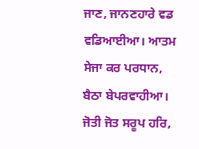ਜਾਣ, ਜਾਨਣਹਾਰੇ ਵਡ ਵਡਿਆਈਆ। ਆਤਮ ਸੇਜਾ ਕਰ ਪਰਧਾਨ, ਬੈਠਾ ਬੇਪਰਵਾਹੀਆ। ਜੋਤੀ ਜੋਤ ਸਰੂਪ ਹਰਿ,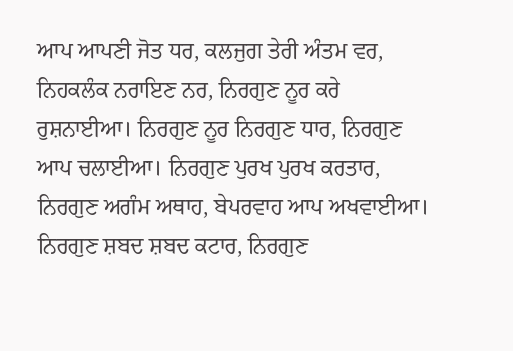ਆਪ ਆਪਣੀ ਜੋਤ ਧਰ, ਕਲਜੁਗ ਤੇਰੀ ਅੰਤਮ ਵਰ, ਨਿਹਕਲੰਕ ਨਰਾਇਣ ਨਰ, ਨਿਰਗੁਣ ਨੂਰ ਕਰੇ ਰੁਸ਼ਨਾਈਆ। ਨਿਰਗੁਣ ਨੂਰ ਨਿਰਗੁਣ ਧਾਰ, ਨਿਰਗੁਣ ਆਪ ਚਲਾਈਆ। ਨਿਰਗੁਣ ਪੁਰਖ ਪੁਰਖ ਕਰਤਾਰ, ਨਿਰਗੁਣ ਅਗੰਮ ਅਥਾਹ, ਬੇਪਰਵਾਹ ਆਪ ਅਖਵਾਈਆ। ਨਿਰਗੁਣ ਸ਼ਬਦ ਸ਼ਬਦ ਕਟਾਰ, ਨਿਰਗੁਣ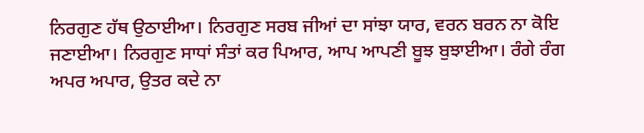ਨਿਰਗੁਣ ਹੱਥ ਉਠਾਈਆ। ਨਿਰਗੁਣ ਸਰਬ ਜੀਆਂ ਦਾ ਸਾਂਝਾ ਯਾਰ, ਵਰਨ ਬਰਨ ਨਾ ਕੋਇ ਜਣਾਈਆ। ਨਿਰਗੁਣ ਸਾਧਾਂ ਸੰਤਾਂ ਕਰ ਪਿਆਰ, ਆਪ ਆਪਣੀ ਬੂਝ ਬੁਝਾਈਆ। ਰੰਗੇ ਰੰਗ ਅਪਰ ਅਪਾਰ, ਉਤਰ ਕਦੇ ਨਾ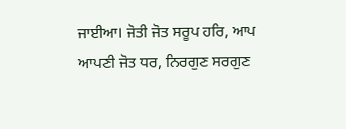ਜਾਈਆ। ਜੋਤੀ ਜੋਤ ਸਰੂਪ ਹਰਿ, ਆਪ ਆਪਣੀ ਜੋਤ ਧਰ, ਨਿਰਗੁਣ ਸਰਗੁਣ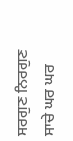ਸਰਗੁਣ ਨਿਰਗੁਣ ਸਾਚੇ ਘਰ ਘਰ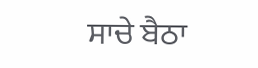ਸਾਚੇ ਬੈਠਾ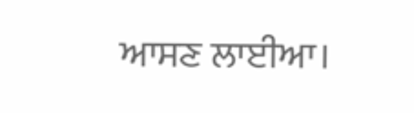ਆਸਣ ਲਾਈਆ।